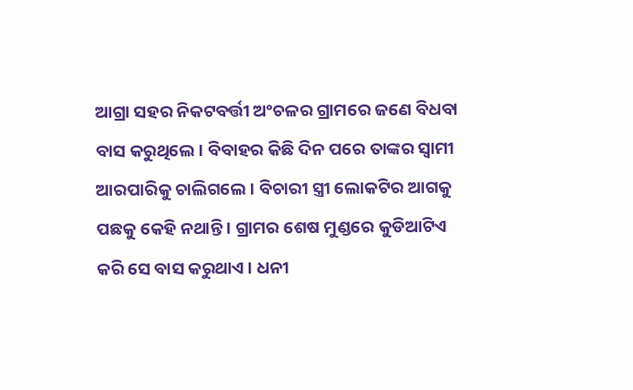ଆଗ୍ରା ସହର ନିକଟବର୍ତ୍ତୀ ଅଂଚଳର ଗ୍ରାମରେ ଜଣେ ବିଧବା ବାସ କରୁଥିଲେ । ବିବାହର କିଛି ଦିନ ପରେ ତାଙ୍କର ସ୍ୱାମୀ ଆରପାରିକୁ ଚାଲିଗଲେ । ବିଚାରୀ ସ୍ତ୍ରୀ ଲୋକଟିର ଆଗକୁ ପଛକୁ କେହି ନଥାନ୍ତି । ଗ୍ରାମର ଶେଷ ମୁଣ୍ଡରେ କୁଡିଆଟିଏ କରି ସେ ବାସ କରୁଥାଏ । ଧନୀ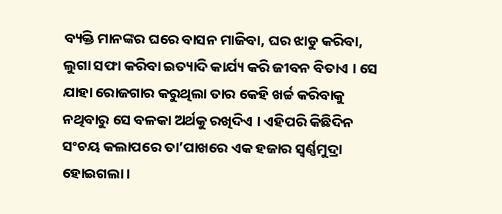ବ୍ୟକ୍ତି ମାନଙ୍କର ଘରେ ବାସନ ମାଜିବା, ଘର ଝାଡୁ କରିବା, ଲୁଗା ସଫା କରିବା ଇତ୍ୟାଦି କାର୍ଯ୍ୟ କରି ଜୀବନ ବିତାଏ । ସେ ଯାହା ରୋଜଗାର କରୁଥିଲା ତାର କେହି ଖର୍ଚ୍ଚ କରିବାକୁ ନଥିବାରୁ ସେ ବଳକା ଅର୍ଥକୁ ରଖିଦିଏ । ଏହିପରି କିଛିଦିନ ସଂଚୟ କଲାପରେ ତା’ପାଖରେ ଏକ ହଜାର ସ୍ୱର୍ଣ୍ଣମୁଦ୍ରା ହୋଇଗଲା ।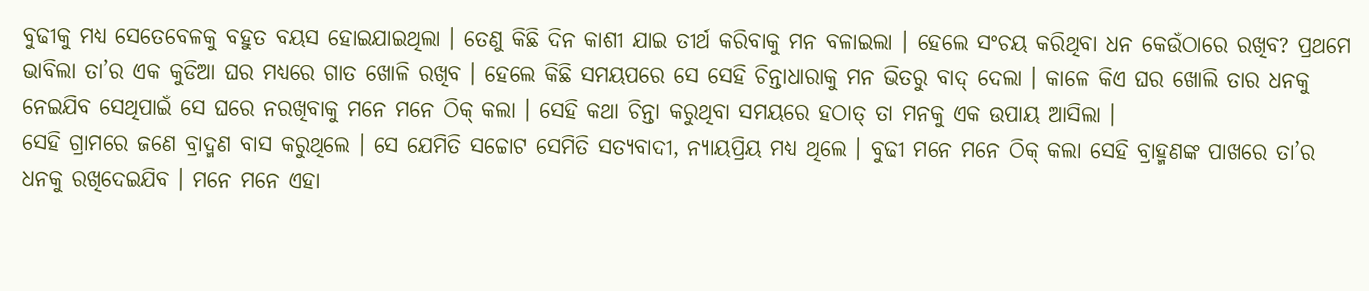ବୁଢୀକୁ ମଧ୍ୟ ସେତେବେଳକୁ ବହୁତ ବୟସ ହୋଇଯାଇଥିଲା । ତେଣୁ କିଛି ଦିନ କାଶୀ ଯାଇ ତୀର୍ଥ କରିବାକୁ ମନ ବଳାଇଲା । ହେଲେ ସଂଚୟ କରିଥିବା ଧନ କେଉଁଠାରେ ରଖିବ? ପ୍ରଥମେ ଭାବିଲା ତା’ର ଏକ କୁଡିଆ ଘର ମଧ୍ୟରେ ଗାତ ଖୋଳି ରଖିବ । ହେଲେ କିଛି ସମୟପରେ ସେ ସେହି ଚିନ୍ତାଧାରାକୁ ମନ ଭିତରୁ ବାଦ୍ ଦେଲା । କାଳେ କିଏ ଘର ଖୋଲି ତାର ଧନକୁ ନେଇଯିବ ସେଥିପାଇଁ ସେ ଘରେ ନରଖିବାକୁ ମନେ ମନେ ଠିକ୍ କଲା । ସେହି କଥା ଚିନ୍ତା କରୁଥିବା ସମୟରେ ହଠାତ୍ ତା ମନକୁ ଏକ ଉପାୟ ଆସିଲା ।
ସେହି ଗ୍ରାମରେ ଜଣେ ବ୍ରାଦ୍ମଣ ବାସ କରୁଥିଲେ । ସେ ଯେମିତି ସଚ୍ଚୋଟ ସେମିତି ସତ୍ୟବାଦୀ, ନ୍ୟାୟପ୍ରିୟ ମଧ୍ୟ ଥିଲେ । ବୁଢୀ ମନେ ମନେ ଠିକ୍ କଲା ସେହି ବ୍ରାହ୍ମଣଙ୍କ ପାଖରେ ତା’ର ଧନକୁ ରଖିଦେଇଯିବ । ମନେ ମନେ ଏହା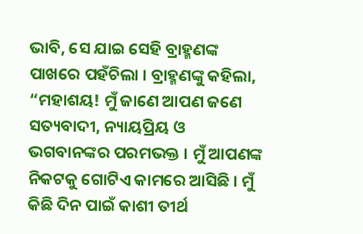ଭାବି, ସେ ଯାଇ ସେହି ବ୍ରାହ୍ମଣଙ୍କ ପାଖରେ ପହଁଚିଲା । ବ୍ରାହ୍ମଣଙ୍କୁ କହିଲା, “ମହାଶୟ! ମୁଁ ଜାଣେ ଆପଣ ଜଣେ ସତ୍ୟବାଦୀ, ନ୍ୟାୟପ୍ରିୟ ଓ ଭଗବାନଙ୍କର ପରମଭକ୍ତ । ମୁଁ ଆପଣଙ୍କ ନିକଟକୁ ଗୋଟିଏ କାମରେ ଆସିଛି । ମୁଁ କିଛି ଦିନ ପାଇଁ କାଶୀ ତୀର୍ଥ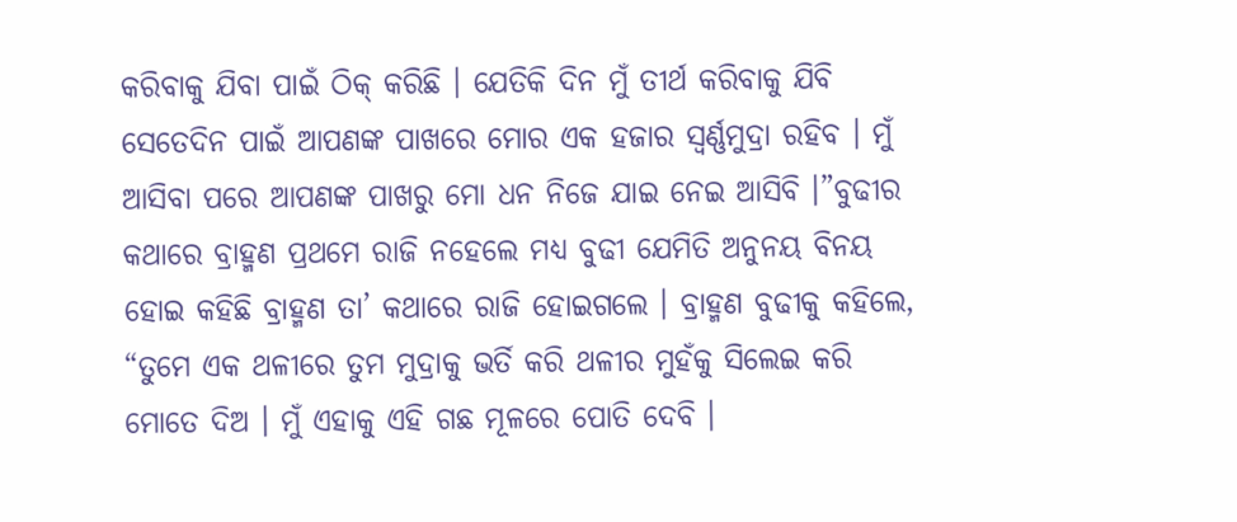କରିବାକୁ ଯିବା ପାଇଁ ଠିକ୍ କରିଛି । ଯେତିକି ଦିନ ମୁଁ ତୀର୍ଥ କରିବାକୁ ଯିବି ସେତେଦିନ ପାଇଁ ଆପଣଙ୍କ ପାଖରେ ମୋର ଏକ ହଜାର ସ୍ୱର୍ଣ୍ଣମୁଦ୍ରା ରହିବ । ମୁଁ ଆସିବା ପରେ ଆପଣଙ୍କ ପାଖରୁ ମୋ ଧନ ନିଜେ ଯାଇ ନେଇ ଆସିବି ।”ବୁଢୀର କଥାରେ ବ୍ରାହ୍ମଣ ପ୍ରଥମେ ରାଜି ନହେଲେ ମଧ୍ୟ ବୁଢୀ ଯେମିତି ଅନୁନୟ ବିନୟ ହୋଇ କହିଛି ବ୍ରାହ୍ମଣ ତା’ କଥାରେ ରାଜି ହୋଇଗଲେ । ବ୍ରାହ୍ମଣ ବୁଢୀକୁ କହିଲେ, “ତୁମେ ଏକ ଥଳୀରେ ତୁମ ମୁଦ୍ରାକୁ ଭର୍ତି କରି ଥଳୀର ମୁହଁକୁ ସିଲେଇ କରି ମୋତେ ଦିଅ । ମୁଁ ଏହାକୁ ଏହି ଗଛ ମୂଳରେ ପୋତି ଦେବି ।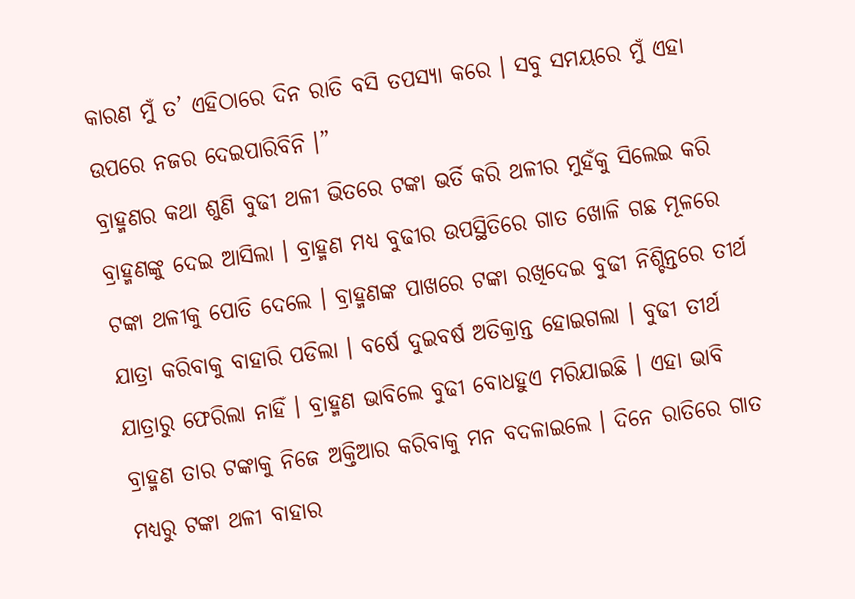କାରଣ ମୁଁ ତ’ ଏହିଠାରେ ଦିନ ରାତି ବସି ତପସ୍ୟା କରେ । ସବୁ ସମୟରେ ମୁଁ ଏହା ଉପରେ ନଜର ଦେଇପାରିବିନି ।”
ବ୍ରାହ୍ମଣର କଥା ଶୁଣି ବୁଢୀ ଥଳୀ ଭିତରେ ଟଙ୍କା ଭର୍ତି କରି ଥଳୀର ମୁହଁକୁ ସିଲେଇ କରି ବ୍ରାହ୍ମଣଙ୍କୁ ଦେଇ ଆସିଲା । ବ୍ରାହ୍ମଣ ମଧ୍ୟ ବୁଢୀର ଉପସ୍ଥିତିରେ ଗାତ ଖୋଳି ଗଛ ମୂଳରେ ଟଙ୍କା ଥଳୀକୁ ପୋତି ଦେଲେ । ବ୍ରାହ୍ମଣଙ୍କ ପାଖରେ ଟଙ୍କା ରଖିଦେଇ ବୁଢୀ ନିଶ୍ଚିନ୍ତରେ ତୀର୍ଥ ଯାତ୍ରା କରିବାକୁ ବାହାରି ପଡିଲା । ବର୍ଷେ ଦୁଇବର୍ଷ ଅତିକ୍ରାନ୍ତ ହୋଇଗଲା । ବୁଢୀ ତୀର୍ଥ ଯାତ୍ରାରୁ ଫେରିଲା ନାହିଁ । ବ୍ରାହ୍ମଣ ଭାବିଲେ ବୁଢୀ ବୋଧହୁଏ ମରିଯାଇଛି । ଏହା ଭାବି ବ୍ରାହ୍ମଣ ତାର ଟଙ୍କାକୁ ନିଜେ ଅକ୍ତିଆର କରିବାକୁ ମନ ବଦଳାଇଲେ । ଦିନେ ରାତିରେ ଗାତ ମଧ୍ୟରୁ ଟଙ୍କା ଥଳୀ ବାହାର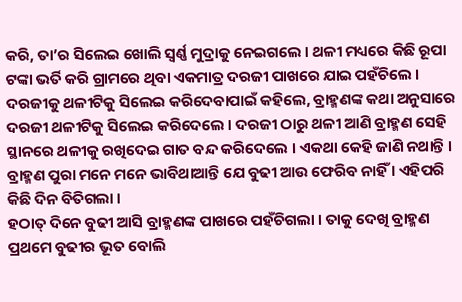କରି, ତା’ର ସିଲେଇ ଖୋଲି ସ୍ୱର୍ଣ୍ଣ ମୁଦ୍ରାକୁ ନେଇଗଲେ । ଥଳୀ ମଧ୍ୟରେ କିଛି ରୂପା ଟଙ୍କା ଭର୍ତି କରି ଗ୍ରାମରେ ଥିବା ଏକମାତ୍ର ଦରଜୀ ପାଖରେ ଯାଇ ପହଁଚିଲେ । ଦରଜୀକୁ ଥଳୀଟିକୁ ସିଲେଇ କରିଦେବାପାଇଁ କହିଲେ, ବ୍ରାହ୍ମଣଙ୍କ କଥା ଅନୁସାରେ ଦରଜୀ ଥଳୀଟିକୁ ସିଲେଇ କରିଦେଲେ । ଦରଜୀ ଠାରୁ ଥଳୀ ଆଣି ବ୍ରାହ୍ମଣ ସେହି ସ୍ଥାନରେ ଥଳୀକୁ ରଖିଦେଇ ଗାତ ବନ୍ଦ କରିଦେଲେ । ଏକଥା କେହି ଜାଣି ନଥାନ୍ତି । ବ୍ରାହ୍ମଣ ପୁରା ମନେ ମନେ ଭାବିଥାଆନ୍ତି ଯେ ବୁଢୀ ଆଉ ଫେରିବ ନାହିଁ । ଏହିପରି କିଛି ଦିନ ବିତିଗଲା ।
ହଠାତ୍ ଦିନେ ବୁଢୀ ଆସି ବ୍ରାହ୍ମଣଙ୍କ ପାଖରେ ପହଁଚିଗଲା । ତାକୁ ଦେଖି ବ୍ରାହ୍ମଣ ପ୍ରଥମେ ବୁଢୀର ଭୂତ ବୋଲି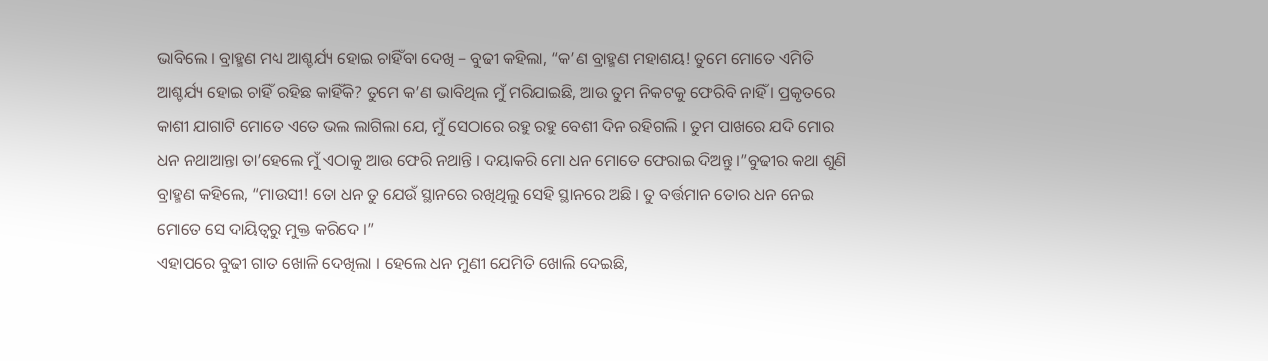ଭାବିଲେ । ବ୍ରାହ୍ମଣ ମଧ୍ୟ ଆଶ୍ଚର୍ଯ୍ୟ ହୋଇ ଚାହିଁବା ଦେଖି – ବୁଢୀ କହିଲା, “କ’ଣ ବ୍ରାହ୍ମଣ ମହାଶୟ! ତୁମେ ମୋତେ ଏମିତି ଆଶ୍ଚର୍ଯ୍ୟ ହୋଇ ଚାହିଁ ରହିଛ କାହିଁକି? ତୁମେ କ’ଣ ଭାବିଥିଲ ମୁଁ ମରିଯାଇଛି, ଆଉ ତୁମ ନିକଟକୁ ଫେରିବି ନାହିଁ । ପ୍ରକୃତରେ କାଶୀ ଯାଗାଟି ମୋତେ ଏତେ ଭଲ ଲାଗିଲା ଯେ, ମୁଁ ସେଠାରେ ରହୁ ରହୁ ବେଶୀ ଦିନ ରହିଗଲି । ତୁମ ପାଖରେ ଯଦି ମୋର ଧନ ନଥାଆନ୍ତା ତା’ହେଲେ ମୁଁ ଏଠାକୁ ଆଉ ଫେରି ନଥାନ୍ତି । ଦୟାକରି ମୋ ଧନ ମୋତେ ଫେରାଇ ଦିଅନ୍ତୁ ।”ବୁଢୀର କଥା ଶୁଣି ବ୍ରାହ୍ମଣ କହିଲେ, “ମାଉସୀ! ତୋ ଧନ ତୁ ଯେଉଁ ସ୍ଥାନରେ ରଖିଥିଲୁ ସେହି ସ୍ଥାନରେ ଅଛି । ତୁ ବର୍ତ୍ତମାନ ତୋର ଧନ ନେଇ ମୋତେ ସେ ଦାୟିତ୍ୱରୁ ମୁକ୍ତ କରିଦେ ।”
ଏହାପରେ ବୁଢୀ ଗାତ ଖୋଳି ଦେଖିଲା । ହେଲେ ଧନ ମୁଣୀ ଯେମିତି ଖୋଲି ଦେଇଛି,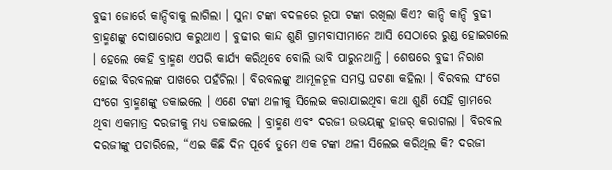ବୁଢୀ ଜୋର୍ରେ କାନ୍ଦିବାକୁ ଲାଗିଲା । ସୁନା ଟଙ୍କା ବଦଳରେ ରୂପା ଟଙ୍କା ରଖିଲା କିଏ? କାନ୍ଦି କାନ୍ଦି ବୁଢୀ ବ୍ରାହ୍ମଣଙ୍କୁ ଦୋଷାରୋପ କରୁଥାଏ । ବୁଢୀର କାନ୍ଦ ଶୁଣି ଗ୍ରାମବାସୀମାନେ ଆସି ସେଠାରେ ରୁଣ୍ଡ ହୋଇଗଲେ । ହେଲେ କେହି ବ୍ରାହ୍ମଣ ଏପରି କାର୍ଯ୍ୟ କରିଥିବେ ବୋଲି ଭାବି ପାରୁନଥାନ୍ତି । ଶେଷରେ ବୁଢୀ ନିରାଶ ହୋଇ ବିରବଲଙ୍କ ପାଖରେ ପହଁଚିଲା । ବିରବଲଙ୍କୁ ଆମୂଳଚୂଳ ସମସ୍ତ ଘଟଣା କହିଲା । ବିରବଲ ସଂଗେ ସଂଗେ ବ୍ରାହ୍ମଣଙ୍କୁ ଡକାଇଲେ । ଏଣେ ଟଙ୍କା ଥଳୀକୁ ସିଲେଇ କରାଯାଇଥିବା କଥା ଶୁଣି ସେହି ଗ୍ରାମରେ ଥିବା ଏକମାତ୍ର ଦରଜୀକୁ ମଧ୍ୟ ଡକାଇଲେ । ବ୍ରାହ୍ମଣ ଏବଂ ଦରଜୀ ଉଭୟଙ୍କୁ ହାଜର୍ କରାଗଲା । ବିରବଲ ଦରଜୀଙ୍କୁ ପଚାରିଲେ, “ଏଇ କିଛି ଦିନ ପୂର୍ବେ ତୁମେ ଏକ ଟଙ୍କା ଥଳୀ ସିଲେଇ କରିଥିଲ କି? ଦରଜୀ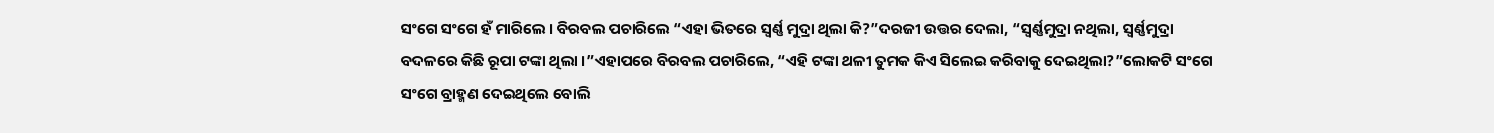ସଂଗେ ସଂଗେ ହଁ ମାରିଲେ । ବିରବଲ ପଚାରିଲେ “ଏହା ଭିତରେ ସ୍ୱର୍ଣ୍ଣ ମୁଦ୍ରା ଥିଲା କି?”ଦରଜୀ ଉତ୍ତର ଦେଲା, “ସ୍ୱର୍ଣ୍ଣମୁଦ୍ରା ନଥିଲା, ସ୍ୱର୍ଣ୍ଣମୁଦ୍ରା ବଦଳରେ କିଛି ରୂପା ଟଙ୍କା ଥିଲା ।”ଏହାପରେ ବିରବଲ ପଚାରିଲେ, “ଏହି ଟଙ୍କା ଥଳୀ ତୁମକ କିଏ ସିଲେଇ କରିବାକୁ ଦେଇଥିଲା?”ଲୋକଟି ସଂଗେ ସଂଗେ ବ୍ରାହ୍ମଣ ଦେଇଥିଲେ ବୋଲି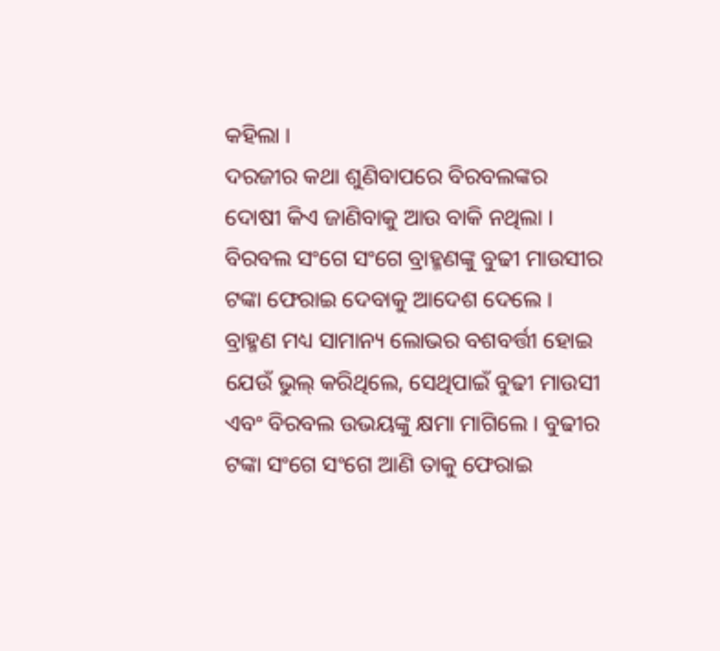କହିଲା ।
ଦରଜୀର କଥା ଶୁଣିବାପରେ ବିରବଲଙ୍କର ଦୋଷୀ କିଏ ଜାଣିବାକୁ ଆଉ ବାକି ନଥିଲା । ବିରବଲ ସଂଗେ ସଂଗେ ବ୍ରାହ୍ମଣଙ୍କୁ ବୁଢୀ ମାଉସୀର ଟଙ୍କା ଫେରାଇ ଦେବାକୁ ଆଦେଶ ଦେଲେ । ବ୍ରାହ୍ମଣ ମଧ୍ୟ ସାମାନ୍ୟ ଲୋଭର ବଶବର୍ତ୍ତୀ ହୋଇ ଯେଉଁ ଭୁଲ୍ କରିଥିଲେ, ସେଥିପାଇଁ ବୁଢୀ ମାଉସୀ ଏବଂ ବିରବଲ ଉଭୟଙ୍କୁ କ୍ଷମା ମାଗିଲେ । ବୁଢୀର ଟଙ୍କା ସଂଗେ ସଂଗେ ଆଣି ତାକୁ ଫେରାଇ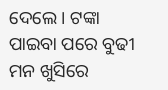ଦେଲେ । ଟଙ୍କା ପାଇବା ପରେ ବୁଢୀ ମନ ଖୁସିରେ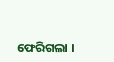ଫେରିଗଲା ।